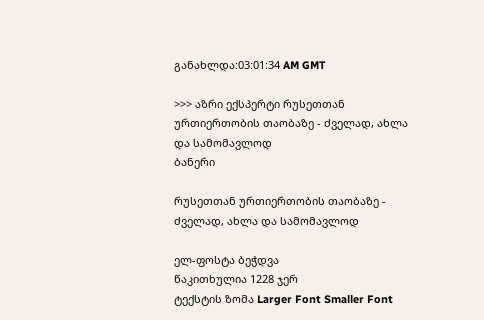განახლდა:03:01:34 AM GMT

>>> აზრი ექსპერტი რუსეთთან ურთიერთობის თაობაზე - ძველად, ახლა და სამომავლოდ
ბანერი

რუსეთთან ურთიერთობის თაობაზე - ძველად, ახლა და სამომავლოდ

ელ-ფოსტა ბეჭდვა
წაკითხულია 1228 ჯერ
ტექსტის ზომა Larger Font Smaller Font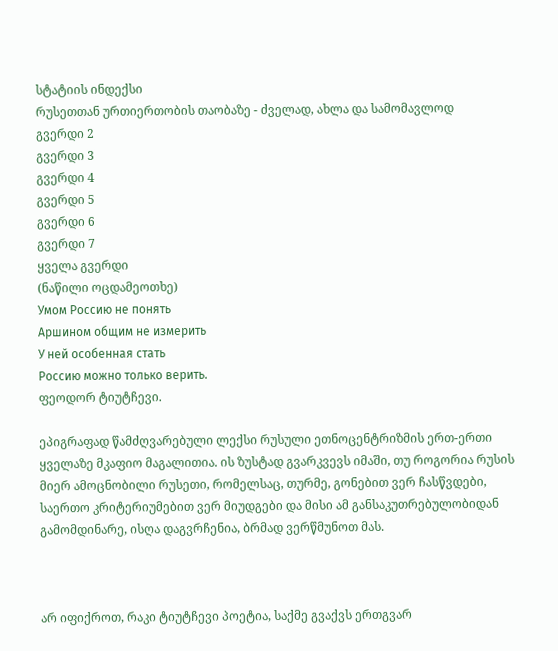სტატიის ინდექსი
რუსეთთან ურთიერთობის თაობაზე - ძველად, ახლა და სამომავლოდ
გვერდი 2
გვერდი 3
გვერდი 4
გვერდი 5
გვერდი 6
გვერდი 7
ყველა გვერდი
(ნაწილი ოცდამეოთხე)
Умом Россию не понять
Аршином общим не измерить
У ней особенная стать
Россию можно только верить.
ფეოდორ ტიუტჩევი.

ეპიგრაფად წამძღვარებული ლექსი რუსული ეთნოცენტრიზმის ერთ-ერთი ყველაზე მკაფიო მაგალითია. ის ზუსტად გვარკვევს იმაში, თუ როგორია რუსის მიერ ამოცნობილი რუსეთი, რომელსაც, თურმე, გონებით ვერ ჩასწვდები, საერთო კრიტერიუმებით ვერ მიუდგები და მისი ამ განსაკუთრებულობიდან გამომდინარე, ისღა დაგვრჩენია, ბრმად ვერწმუნოთ მას.



არ იფიქროთ, რაკი ტიუტჩევი პოეტია, საქმე გვაქვს ერთგვარ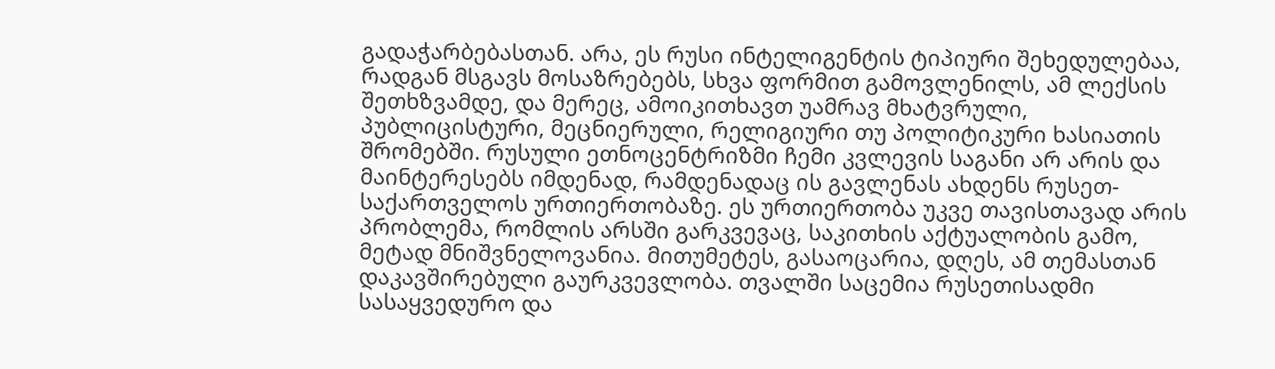გადაჭარბებასთან. არა, ეს რუსი ინტელიგენტის ტიპიური შეხედულებაა, რადგან მსგავს მოსაზრებებს, სხვა ფორმით გამოვლენილს, ამ ლექსის შეთხზვამდე, და მერეც, ამოიკითხავთ უამრავ მხატვრული, პუბლიცისტური, მეცნიერული, რელიგიური თუ პოლიტიკური ხასიათის შრომებში. რუსული ეთნოცენტრიზმი ჩემი კვლევის საგანი არ არის და მაინტერესებს იმდენად, რამდენადაც ის გავლენას ახდენს რუსეთ-საქართველოს ურთიერთობაზე. ეს ურთიერთობა უკვე თავისთავად არის პრობლემა, რომლის არსში გარკვევაც, საკითხის აქტუალობის გამო, მეტად მნიშვნელოვანია. მითუმეტეს, გასაოცარია, დღეს, ამ თემასთან დაკავშირებული გაურკვევლობა. თვალში საცემია რუსეთისადმი სასაყვედურო და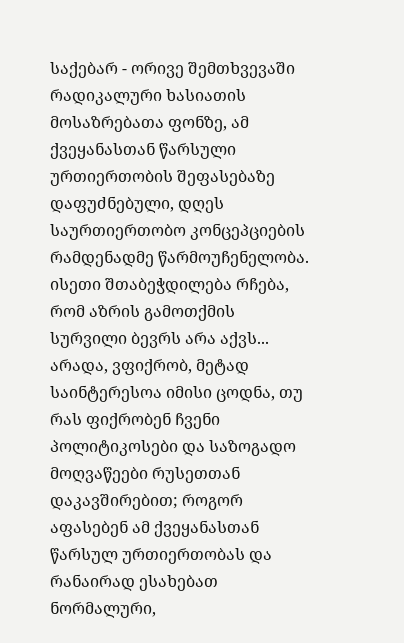საქებარ - ორივე შემთხვევაში რადიკალური ხასიათის მოსაზრებათა ფონზე, ამ ქვეყანასთან წარსული ურთიერთობის შეფასებაზე დაფუძნებული, დღეს საურთიერთობო კონცეპციების რამდენადმე წარმოუჩენელობა. ისეთი შთაბეჭდილება რჩება, რომ აზრის გამოთქმის სურვილი ბევრს არა აქვს... არადა, ვფიქრობ, მეტად საინტერესოა იმისი ცოდნა, თუ რას ფიქრობენ ჩვენი პოლიტიკოსები და საზოგადო მოღვაწეები რუსეთთან დაკავშირებით; როგორ აფასებენ ამ ქვეყანასთან წარსულ ურთიერთობას და რანაირად ესახებათ ნორმალური,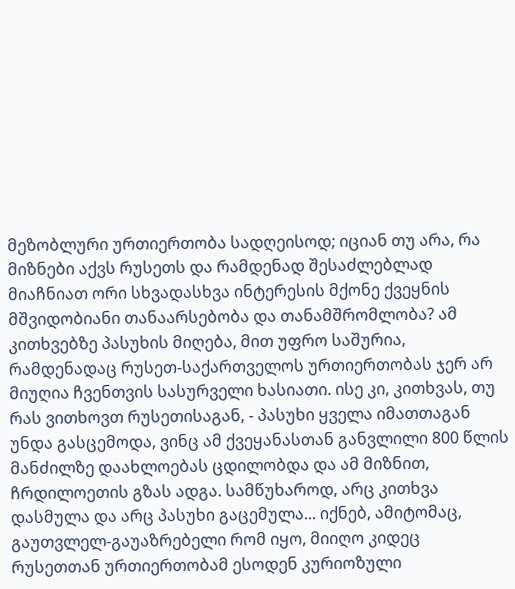მეზობლური ურთიერთობა სადღეისოდ; იციან თუ არა, რა მიზნები აქვს რუსეთს და რამდენად შესაძლებლად მიაჩნიათ ორი სხვადასხვა ინტერესის მქონე ქვეყნის მშვიდობიანი თანაარსებობა და თანამშრომლობა? ამ კითხვებზე პასუხის მიღება, მით უფრო საშურია, რამდენადაც რუსეთ-საქართველოს ურთიერთობას ჯერ არ მიუღია ჩვენთვის სასურველი ხასიათი. ისე კი, კითხვას, თუ რას ვითხოვთ რუსეთისაგან, - პასუხი ყველა იმათთაგან უნდა გასცემოდა, ვინც ამ ქვეყანასთან განვლილი 800 წლის მანძილზე დაახლოებას ცდილობდა და ამ მიზნით, ჩრდილოეთის გზას ადგა. სამწუხაროდ, არც კითხვა დასმულა და არც პასუხი გაცემულა... იქნებ, ამიტომაც, გაუთვლელ-გაუაზრებელი რომ იყო, მიიღო კიდეც რუსეთთან ურთიერთობამ ესოდენ კურიოზული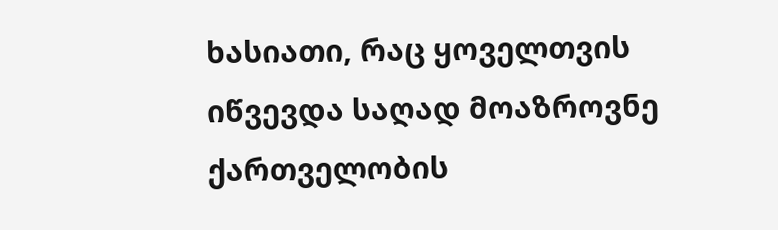ხასიათი, რაც ყოველთვის იწვევდა საღად მოაზროვნე ქართველობის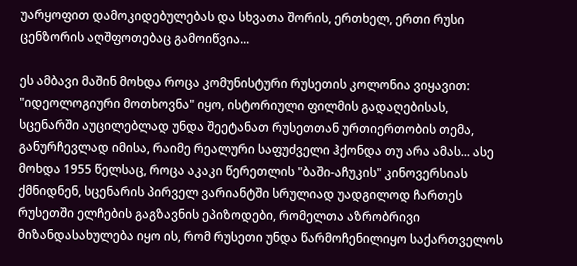უარყოფით დამოკიდებულებას და სხვათა შორის, ერთხელ, ერთი რუსი ცენზორის აღშფოთებაც გამოიწვია...

ეს ამბავი მაშინ მოხდა როცა კომუნისტური რუსეთის კოლონია ვიყავით: "იდეოლოგიური მოთხოვნა" იყო, ისტორიული ფილმის გადაღებისას, სცენარში აუცილებლად უნდა შეეტანათ რუსეთთან ურთიერთობის თემა, განურჩევლად იმისა, რაიმე რეალური საფუძველი ჰქონდა თუ არა ამას... ასე მოხდა 1955 წელსაც, როცა აკაკი წერეთლის "ბაში-აჩუკის" კინოვერსიას ქმნიდნენ, სცენარის პირველ ვარიანტში სრულიად უადგილოდ ჩართეს რუსეთში ელჩების გაგზავნის ეპიზოდები, რომელთა აზრობრივი მიზანდასახულება იყო ის, რომ რუსეთი უნდა წარმოჩენილიყო საქართველოს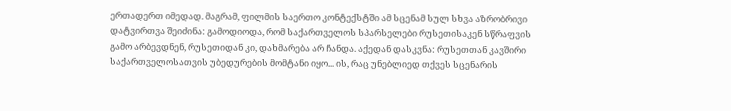ერთადერთ იმედად. მაგრამ, ფილმის საერთო კონტექსტში ამ სცენამ სულ სხვა აზრობრივი დატვირთვა შეიძინა: გამოდიოდა, რომ საქართველოს სპარსელები რუსეთისაკენ სწრაფვის გამო არბევდნენ, რუსეთიდან კი, დახმარება არ ჩანდა. აქედან დასკვნა: რუსეთთან კავშირი საქართველოსათვის უბედურების მომტანი იყო... ის, რაც უნებლიედ თქვეს სცენარის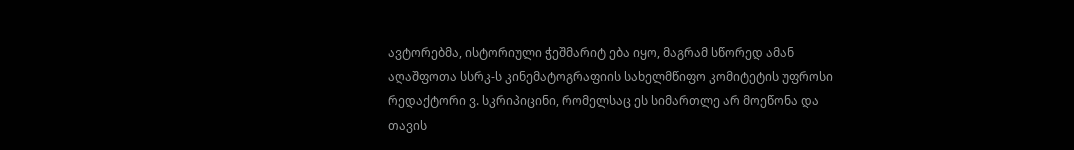ავტორებმა, ისტორიული ჭეშმარიტ ება იყო, მაგრამ სწორედ ამან აღაშფოთა სსრკ-ს კინემატოგრაფიის სახელმწიფო კომიტეტის უფროსი რედაქტორი ვ. სკრიპიცინი, რომელსაც ეს სიმართლე არ მოეწონა და თავის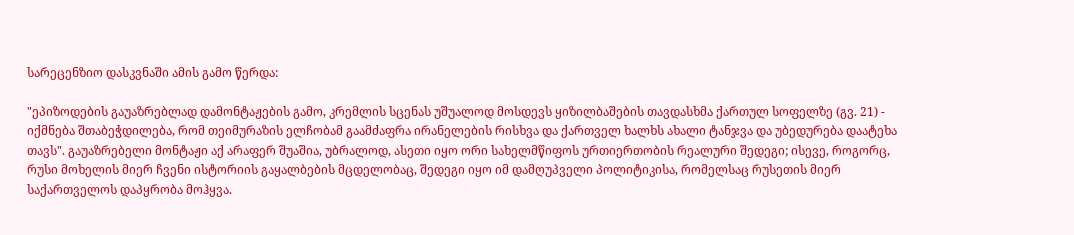სარეცენზიო დასკვნაში ამის გამო წერდა:

"ეპიზოდების გაუაზრებლად დამონტაჟების გამო, კრემლის სცენას უშუალოდ მოსდევს ყიზილბაშების თავდასხმა ქართულ სოფელზე (გვ. 21) - იქმნება შთაბეჭდილება, რომ თეიმურაზის ელჩობამ გაამძაფრა ირანელების რისხვა და ქართველ ხალხს ახალი ტანჯვა და უბედურება დაატეხა თავს". გაუაზრებელი მონტაჟი აქ არაფერ შუაშია, უბრალოდ, ასეთი იყო ორი სახელმწიფოს ურთიერთობის რეალური შედეგი; ისევე, როგორც, რუსი მოხელის მიერ ჩვენი ისტორიის გაყალბების მცდელობაც, შედეგი იყო იმ დამღუპველი პოლიტიკისა, რომელსაც რუსეთის მიერ საქართველოს დაპყრობა მოჰყვა.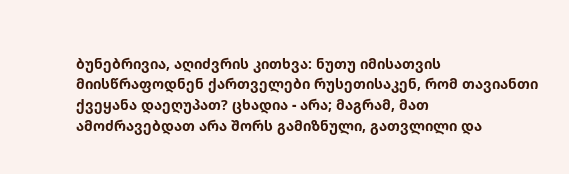ბუნებრივია, აღიძვრის კითხვა: ნუთუ იმისათვის მიისწრაფოდნენ ქართველები რუსეთისაკენ, რომ თავიანთი ქვეყანა დაეღუპათ? ცხადია - არა; მაგრამ, მათ ამოძრავებდათ არა შორს გამიზნული, გათვლილი და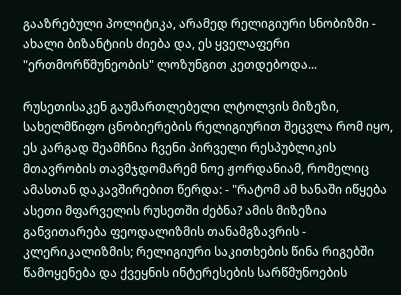გააზრებული პოლიტიკა, არამედ რელიგიური სნობიზმი - ახალი ბიზანტიის ძიება და, ეს ყველაფერი "ერთმორწმუნეობის" ლოზუნგით კეთდებოდა...

რუსეთისაკენ გაუმართლებელი ლტოლვის მიზეზი, სახელმწიფო ცნობიერების რელიგიურით შეცვლა რომ იყო, ეს კარგად შეამჩნია ჩვენი პირველი რესპუბლიკის მთავრობის თავმჯდომარემ ნოე ჟორდანიამ, რომელიც ამასთან დაკავშირებით წერდა: - "რატომ ამ ხანაში იწყება ასეთი მფარველის რუსეთში ძებნა? ამის მიზეზია განვითარება ფეოდალიზმის თანამგზავრის - კლერიკალიზმის; რელიგიური საკითხების წინა რიგებში წამოყენება და ქვეყნის ინტერესების სარწმუნოების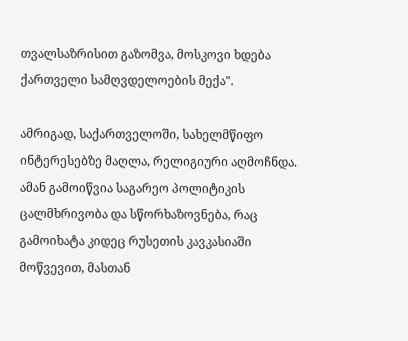თვალსაზრისით გაზომვა, მოსკოვი ხდება ქართველი სამღვდელოების მექა".

ამრიგად, საქართველოში, სახელმწიფო ინტერესებზე მაღლა, რელიგიური აღმოჩნდა. ამან გამოიწვია საგარეო პოლიტიკის ცალმხრივობა და სწორხაზოვნება, რაც გამოიხატა კიდეც რუსეთის კავკასიაში მოწვევით, მასთან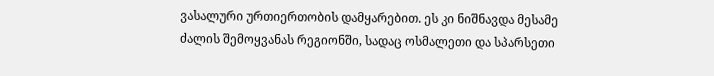ვასალური ურთიერთობის დამყარებით. ეს კი ნიშნავდა მესამე ძალის შემოყვანას რეგიონში, სადაც ოსმალეთი და სპარსეთი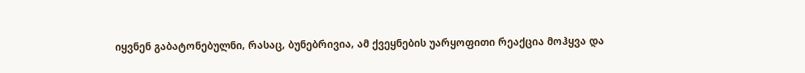იყვნენ გაბატონებულნი, რასაც, ბუნებრივია, ამ ქვეყნების უარყოფითი რეაქცია მოჰყვა და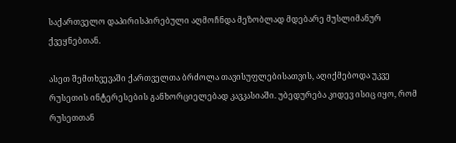საქართველო დაპირისპირებული აღმოჩნდა მეზობლად მდებარე მუსლიმანურ ქვეყნებთან.

ასეთ შემთხვევაში ქართველთა ბრძოლა თავისუფლებისათვის, აღიქმებოდა უკვე რუსეთის ინტერესების განხორციელებად კავკასიაში. უბედურება კიდევ ისიც იყო, რომ რუსეთთან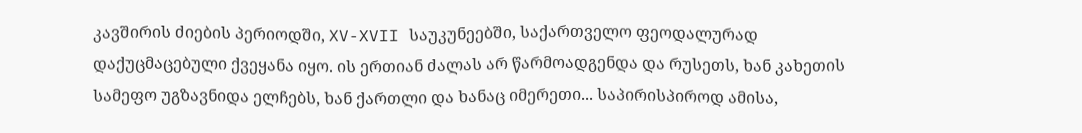კავშირის ძიების პერიოდში, XV-XVII საუკუნეებში, საქართველო ფეოდალურად დაქუცმაცებული ქვეყანა იყო. ის ერთიან ძალას არ წარმოადგენდა და რუსეთს, ხან კახეთის სამეფო უგზავნიდა ელჩებს, ხან ქართლი და ხანაც იმერეთი... საპირისპიროდ ამისა,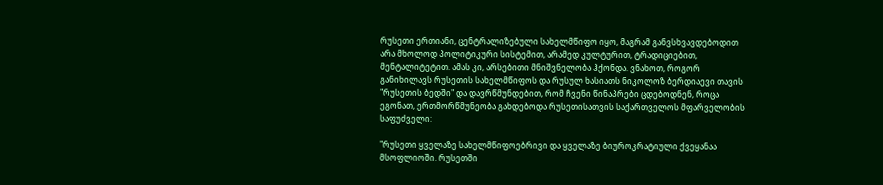რუსეთი ერთიანი, ცენტრალიზებული სახელმწიფო იყო, მაგრამ განვსხვავდებოდით არა მხოლოდ პოლიტიკური სისტემით, არამედ კულტურით, ტრადიციებით, მენტალიტეტით. ამას კი, არსებითი მნიშვნელობა ჰქონდა. ვნახოთ, როგორ განიხილავს რუსეთის სახელმწიფოს და რუსულ ხასიათს ნიკოლოზ ბერდიაევი თავის "რუსეთის ბედში" და დავრწმუნდებით, რომ ჩვენი წინაპრები ცდებოდნენ, როცა ეგონათ, ერთმორწმუნეობა გახდებოდა რუსეთისათვის საქართველოს მფარველობის საფუძველი:

"რუსეთი ყველაზე სახელმწიფოებრივი და ყველაზე ბიუროკრატიული ქვეყანაა მსოფლიოში. რუსეთში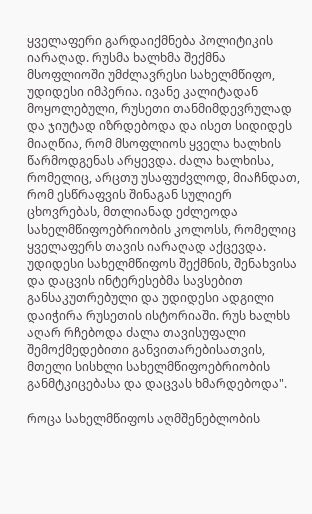ყველაფერი გარდაიქმნება პოლიტიკის იარაღად. რუსმა ხალხმა შექმნა მსოფლიოში უმძლავრესი სახელმწიფო, უდიდესი იმპერია. ივანე კალიტადან მოყოლებული, რუსეთი თანმიმდევრულად და ჯიუტად იზრდებოდა და ისეთ სიდიდეს მიაღწია, რომ მსოფლიოს ყველა ხალხის წარმოდგენას არყევდა. ძალა ხალხისა, რომელიც, არცთუ უსაფუძვლოდ, მიაჩნდათ, რომ ესწრაფვის შინაგან სულიერ ცხოვრებას, მთლიანად ეძლეოდა სახელმწიფოებრიობის კოლოსს, რომელიც ყველაფერს თავის იარაღად აქცევდა. უდიდესი სახელმწიფოს შექმნის, შენახვისა და დაცვის ინტერესებმა სავსებით განსაკუთრებული და უდიდესი ადგილი დაიჭირა რუსეთის ისტორიაში. რუს ხალხს აღარ რჩებოდა ძალა თავისუფალი შემოქმედებითი განვითარებისათვის, მთელი სისხლი სახელმწიფოებრიობის განმტკიცებასა და დაცვას ხმარდებოდა".

როცა სახელმწიფოს აღმშენებლობის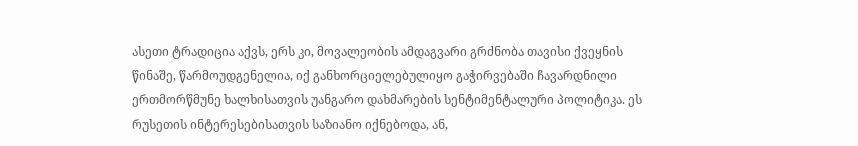ასეთი ტრადიცია აქვს, ერს კი, მოვალეობის ამდაგვარი გრძნობა თავისი ქვეყნის წინაშე, წარმოუდგენელია, იქ განხორციელებულიყო გაჭირვებაში ჩავარდნილი ერთმორწმუნე ხალხისათვის უანგარო დახმარების სენტიმენტალური პოლიტიკა. ეს რუსეთის ინტერესებისათვის საზიანო იქნებოდა, ან,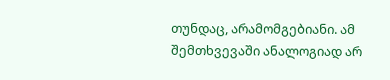თუნდაც, არამომგებიანი. ამ შემთხვევაში ანალოგიად არ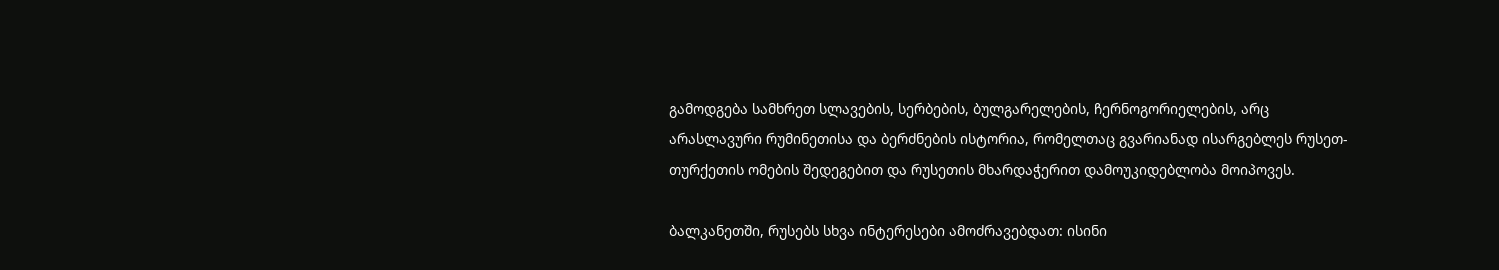გამოდგება სამხრეთ სლავების, სერბების, ბულგარელების, ჩერნოგორიელების, არც არასლავური რუმინეთისა და ბერძნების ისტორია, რომელთაც გვარიანად ისარგებლეს რუსეთ-თურქეთის ომების შედეგებით და რუსეთის მხარდაჭერით დამოუკიდებლობა მოიპოვეს.

ბალკანეთში, რუსებს სხვა ინტერესები ამოძრავებდათ: ისინი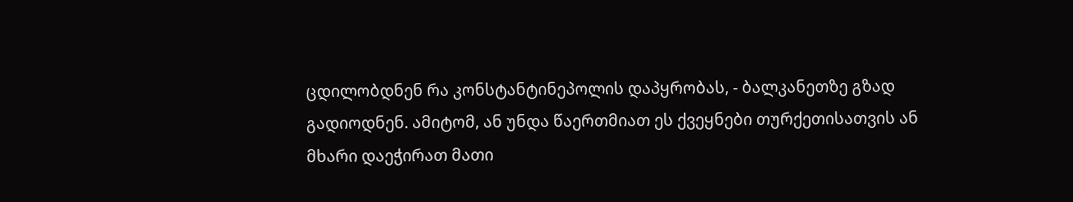ცდილობდნენ რა კონსტანტინეპოლის დაპყრობას, - ბალკანეთზე გზად გადიოდნენ. ამიტომ, ან უნდა წაერთმიათ ეს ქვეყნები თურქეთისათვის ან მხარი დაეჭირათ მათი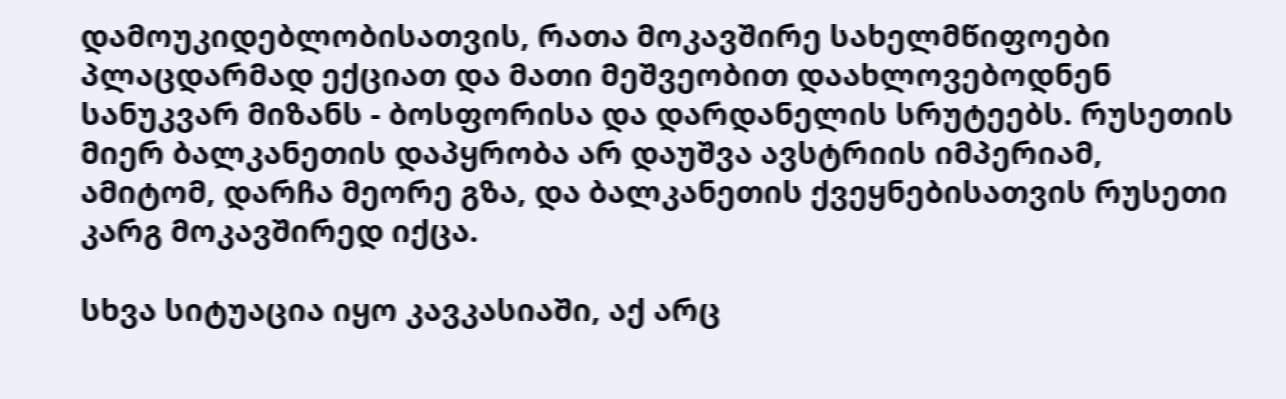დამოუკიდებლობისათვის, რათა მოკავშირე სახელმწიფოები პლაცდარმად ექციათ და მათი მეშვეობით დაახლოვებოდნენ სანუკვარ მიზანს - ბოსფორისა და დარდანელის სრუტეებს. რუსეთის მიერ ბალკანეთის დაპყრობა არ დაუშვა ავსტრიის იმპერიამ, ამიტომ, დარჩა მეორე გზა, და ბალკანეთის ქვეყნებისათვის რუსეთი კარგ მოკავშირედ იქცა.

სხვა სიტუაცია იყო კავკასიაში, აქ არც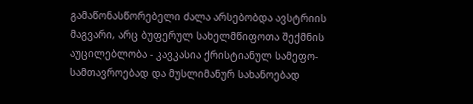გამაწონასწორებელი ძალა არსებობდა ავსტრიის მაგვარი, არც ბუფერულ სახელმწიფოთა შექმნის აუცილებლობა - კავკასია ქრისტიანულ სამეფო-სამთავროებად და მუსლიმანურ სახანოებად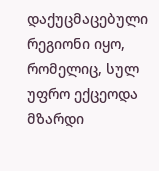დაქუცმაცებული რეგიონი იყო, რომელიც, სულ უფრო ექცეოდა მზარდი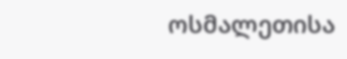ოსმალეთისა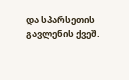და სპარსეთის გავლენის ქვეშ.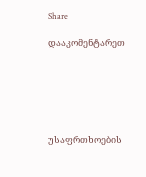Share

დააკომენტარეთ






უსაფრთხოების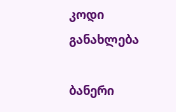კოდი
განახლება

ბანერი